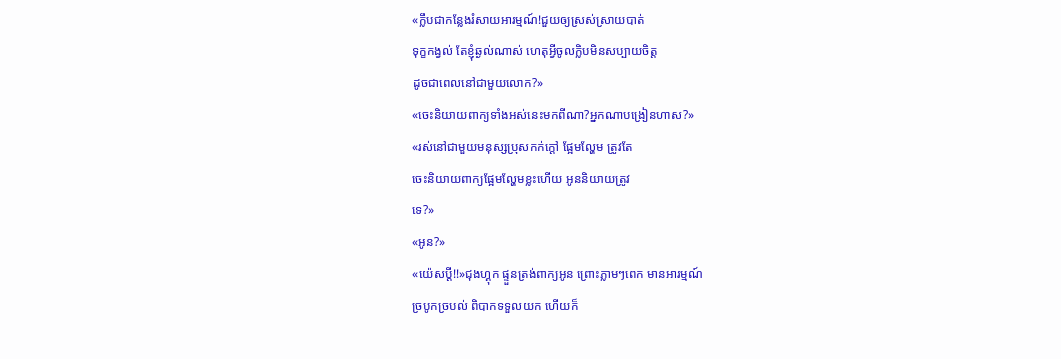«ក្លឹបជាកន្លែងរំសាយអារម្មណ៍!ជួយឲ្យស្រស់ស្រាយបាត់
ទុក្ខកង្វល់ តែខ្ញុំឆ្ងល់ណាស់ ហេតុអ្វីចូលក្លិបមិនសប្បាយចិត្ត
ដូចជាពេលនៅជាមួយលោក?»
«ចេះនិយាយពាក្យទាំងអស់នេះមកពីណា?អ្នកណាបង្រៀនហាស?»
«រស់នៅជាមួយមនុស្សប្រុសកក់ក្តៅ ផ្អែមល្ហែម ត្រូវតែ
ចេះនិយាយពាក្យផ្អែមល្ហែមខ្លះហើយ អូននិយាយត្រូវ
ទេ?»
«អូន?»
«យ៉េសប្ដី!!»ជុងហ្គុក ផ្ទួនត្រង់ពាក្យអូន ព្រោះភ្លាមៗពេក មានអារម្មណ៍
ច្របូកច្របល់ ពិបាកទទួលយក ហេីយក៏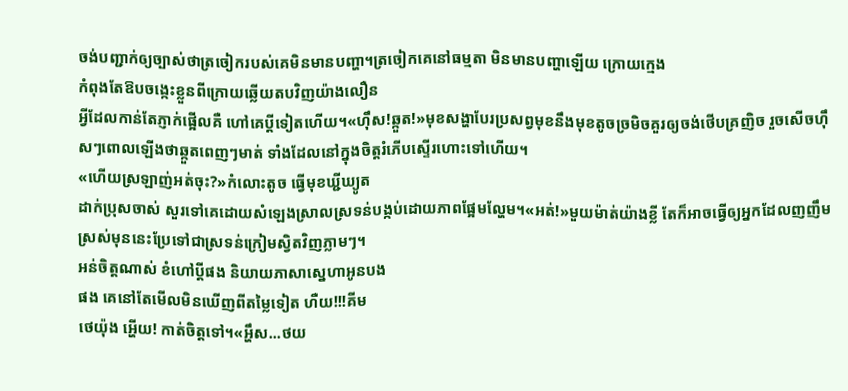ចង់បញ្ជាក់ឲ្យច្បាស់ថាត្រចៀករបស់គេមិនមានបញ្ហា។ត្រចៀកគេនៅធម្មតា មិនមានបញ្ហាឡើយ ក្រោយក្មេង
កំពុងតែឱបចង្កេះខ្លួនពីក្រោយឆ្លើយតបវិញយ៉ាងលឿន
អ្វីដែលកាន់តែភ្ញាក់ផ្អើលគឺ ហៅគេប្ដីទៀតហើយ។«ហុឹស!ឆ្កួត!»មុខសង្ហាបែរប្រសព្វមុខនឹងមុខតូចច្រមិចគួរឲ្យចង់ថេីបគ្រញិច រួចសេីចហុឹសៗពោលឡេីងថាឆ្កួតពេញៗមាត់ ទាំងដែលនៅក្នុងចិត្តរំភើបស្ទើរហោះទៅហេីយ។
«ហើយស្រឡាញ់អត់ចុះ?»កំលោះតូច ធ្វើមុខឃ្ជីឃ្យូត
ដាក់ប្រុសចាស់ សួរទៅគេដោយសំឡេងស្រាលស្រទន់បង្កប់ដោយភាពផ្អែមល្ហែម។«អត់!»មួយម៉ាត់យ៉ាងខ្លី តែក៏អាចធ្វេីឲ្យអ្នកដែលញញឹម
ស្រស់មុននេះប្រែទៅជាស្រទន់ក្រៀមស្វិតវិញភ្លាមៗ។
អន់ចិត្តណាស់ ខំហៅប្ដីផង និយាយភាសាស្នេហាអូនបង
ផង គេនៅតែមេីលមិនឃេីញពីតម្លៃទៀត ហឺយ!!!គីម
ថេយ៉ុង អ្ហេីយ! កាត់ចិត្តទៅ។«អ្ហឹស...ថយ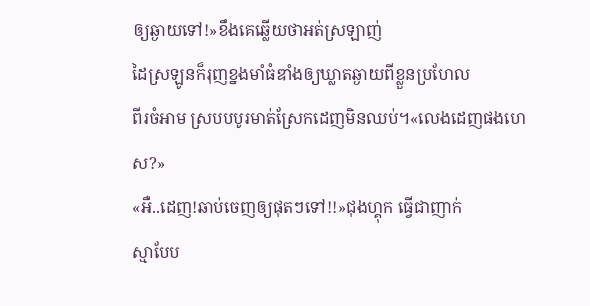ឲ្យឆ្ងាយទៅ!»ខឹងគេឆ្លើយថាអត់ស្រឡាញ់
ដៃស្រឡូនក៏រុញខ្នងមាំធំឌាំងឲ្យឃ្លាតឆ្ងាយពីខ្លួនប្រហែល
ពីរចំអាម ស្របបបូរមាត់ស្រែកដេញមិនឈប់។«លេងដេញផងហេស?»
«អឺ..ដេញ!ឆាប់ចេញឲ្យផុតៗទៅ!!»ជុងហ្គុក ធ្វើជាញាក់
ស្មាបែប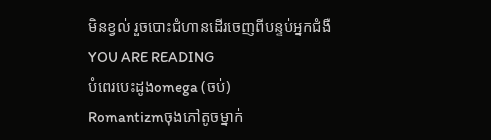មិនខ្វល់ រួចបោះជំហានដេីរចេញពីបន្ទប់អ្នកជំងឺ
YOU ARE READING
បំពេរបេះដូងomega (ចប់)
Romantizmចុងភៅតូចម្នាក់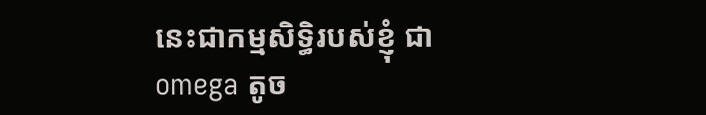នេះជាកម្មសិទ្ធិរបស់ខ្ញុំ ជាomega តូច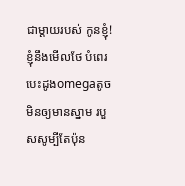ជាម្ដាយរបស់ កូនខ្ញុំ!ខ្ញុំនឹងមេីលថែ បំពេរបេះដូងomegaតូចមិនឲ្យមានស្នាម របួសសូម្បីតែប៉ុន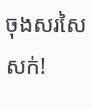ចុងសរសៃសក់!